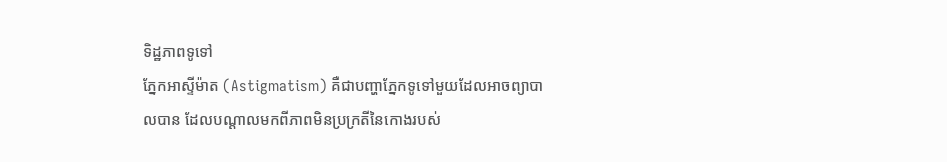ទិដ្ឋភាពទូទៅ
ភ្នែកអាស្ទីម៉ាត (Astigmatism) គឺជាបញ្ហាភ្នែកទូទៅមួយដែលអាចព្យាបាលបាន ដែលបណ្តាលមកពីភាពមិនប្រក្រតីនៃកោងរបស់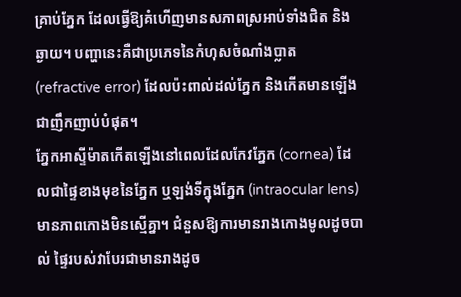គ្រាប់ភ្នែក ដែលធ្វើឱ្យគំហើញមានសភាពស្រអាប់ទាំងជិត និងឆ្ងាយ។ បញ្ហានេះគឺជាប្រភេទនៃកំហុសចំណាំងប្លាត (refractive error) ដែលប៉ះពាល់ដល់ភ្នែក និងកើតមានឡើងជាញឹកញាប់បំផុត។
ភ្នែកអាស្ទីម៉ាតកើតឡើងនៅពេលដែលកែវភ្នែក (cornea) ដែលជាផ្ទៃខាងមុខនៃភ្នែក ឬឡង់ទីក្នុងភ្នែក (intraocular lens) មានភាពកោងមិនស្មើគ្នា។ ជំនួសឱ្យការមានរាងកោងមូលដូចបាល់ ផ្ទៃរបស់វាបែរជាមានរាងដូច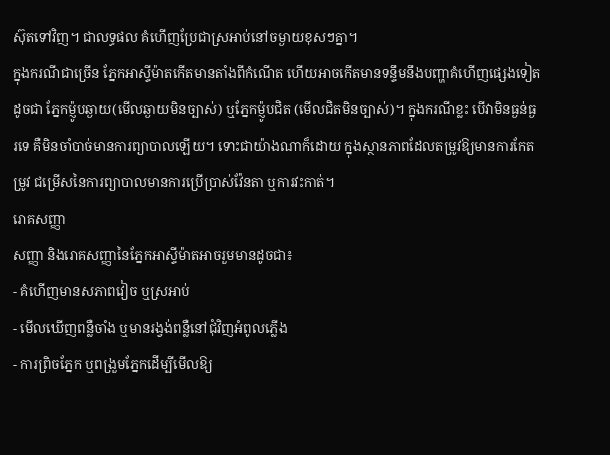ស៊ុតទៅវិញ។ ជាលទ្ធផល គំហើញប្រែជាស្រអាប់នៅចម្ងាយខុសៗគ្នា។
ក្នុងករណីជាច្រើន ភ្នែកអាស្ទីម៉ាតកើតមានតាំងពីកំណើត ហើយអាចកើតមានទន្ទឹមនឹងបញ្ហាគំហើញផ្សេងទៀតដូចជា ភ្នែកម៉្ញូបឆ្ងាយ(មើលឆ្ងាយមិនច្បាស់) ឬភ្នែកម៉្ញូបជិត (មើលជិតមិនច្បាស់)។ ក្នុងករណីខ្លះ បើវាមិនធ្ងន់ធ្ងរទេ គឺមិនចាំបាច់មានការព្យាបាលឡើយ។ ទោះជាយ៉ាងណាក៏ដោយ ក្នុងស្ថានភាពដែលតម្រូវឱ្យមានការកែតម្រូវ ជម្រើសនៃការព្យាបាលមានការប្រើប្រាស់វ៉ែនតា ឬការវះកាត់។
រោគសញ្ញា
សញ្ញា និងរោគសញ្ញានៃភ្នែកអាស្ទីម៉ាតអាចរួមមានដូចជា៖
- គំហើញមានសភាពវៀច ឬស្រអាប់
- មើលឃើញពន្លឺចាំង ឬមានរង្វង់ពន្លឺនៅជុំវិញអំពូលភ្លើង
- ការព្រិចភ្នែក ឬពង្រួមភ្នែកដើម្បីមើលឱ្យ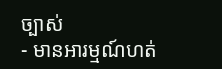ច្បាស់
- មានអារម្មណ៍ហត់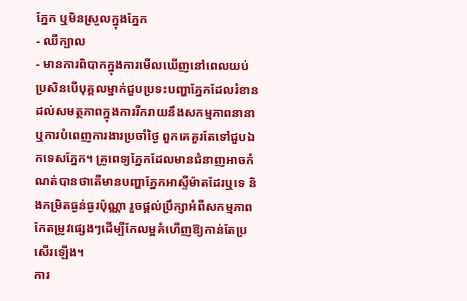ភ្នែក ឬមិនស្រួលក្នុងភ្នែក
- ឈឺក្បាល
- មានការពិបាកក្នុងការមើលឃើញនៅពេលយប់
ប្រសិនបើបុគ្គលម្នាក់ជួបប្រទះបញ្ហាភ្នែកដែលរំខានដល់សមត្ថភាពក្នុងការរីករាយនឹងសកម្មភាពនានា ឬការបំពេញការងារប្រចាំថ្ងៃ ពួកគេគួរតែទៅជួបឯកទេសភ្នែក។ គ្រូពេទ្យភ្នែកដែលមានជំនាញអាចកំណត់បានថាតើមានបញ្ហាភ្នែកអាស្ទីម៉ាតដែរឬទេ និងកម្រិតធ្ងន់ធ្ងរប៉ុណ្ណា រួចផ្តល់ប្រឹក្សាអំពីសកម្មភាពកែតម្រូវផ្សេងៗដើម្បីកែលម្អគំហើញឱ្យកាន់តែប្រសើរឡើង។
ការ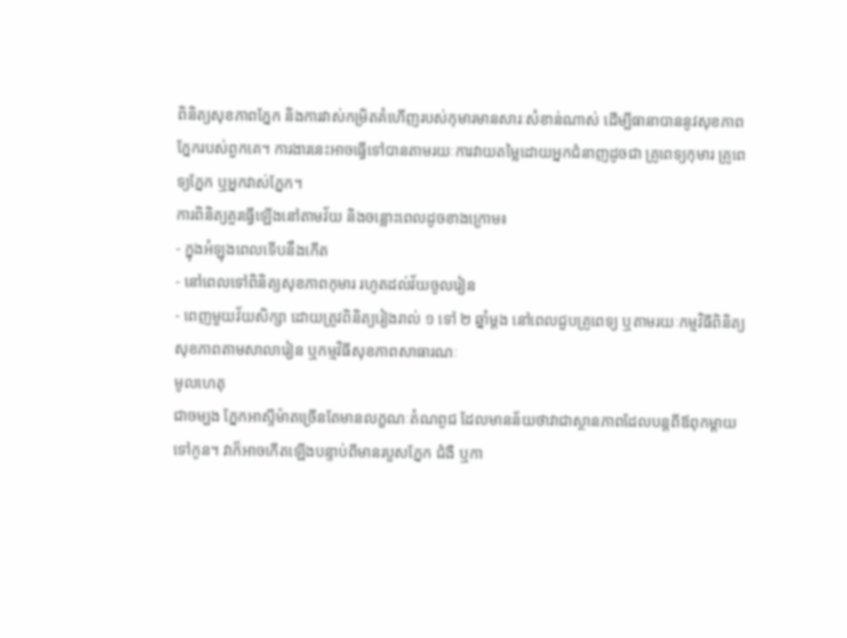ពិនិត្យសុខភាពភ្នែក និងការវាស់កម្រិតគំហើញរបស់កុមារមានសារៈសំខាន់ណាស់ ដើម្បីធានាបាននូវសុខភាពភ្នែករបស់ពួកគេ។ ការងារនេះអាចធ្វើទៅបានតាមរយៈការវាយតម្លៃដោយអ្នកជំនាញដូចជា គ្រូពេទ្យកុមារ គ្រូពេទ្យភ្នែក ឬអ្នកវាស់ភ្នែក។
ការពិនិត្យគួរធ្វើឡើងនៅតាមវ័យ និងចន្លោះពេលដូចខាងក្រោម៖
- ក្នុងអំឡុងពេលទើបនឹងកើត
- នៅពេលទៅពិនិត្យសុខភាពកុមារ រហូតដល់វ័យចូលរៀន
- ពេញមួយវ័យសិក្សា ដោយត្រូវពិនិត្យរៀងរាល់ ១ ទៅ ២ ឆ្នាំម្តង នៅពេលជួបគ្រូពេទ្យ ឬតាមរយៈកម្មវិធីពិនិត្យសុខភាពតាមសាលារៀន ឬកម្មវិធីសុខភាពសាធារណៈ
មូលហេតុ
ជាចម្បង ភ្នែកអាស្ទីម៉ាតច្រើនតែមានលក្ខណៈតំណពូជ ដែលមានន័យថាវាជាស្ថានភាពដែលបន្តពីឪពុកម្តាយទៅកូន។ វាក៏អាចកើតឡើងបន្ទាប់ពីមានរបួសភ្នែក ជំងឺ ឬកា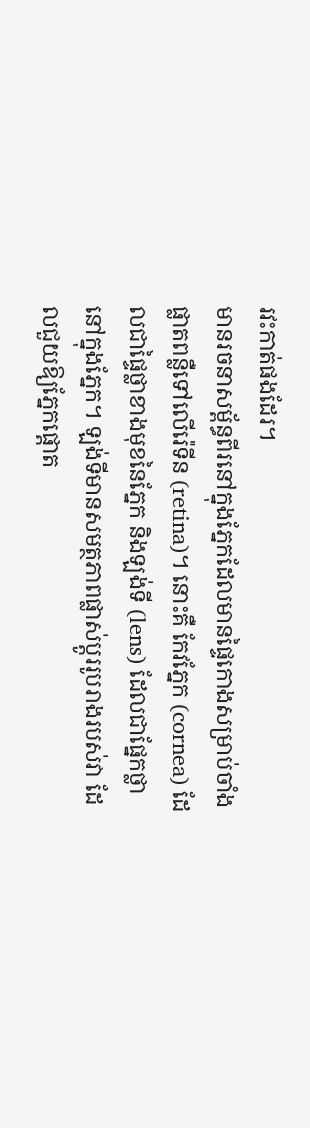រវះកាត់ផងដែរ។
មានរចនាសម្ព័ន្ធពីរនៅក្នុងភ្នែកដែលមានផ្ទៃកោងសម្រាប់ចាំងផ្លាតពន្លឺទៅលើរ៉េទីន (retina)។ នោះគឺ កែវភ្នែក (cornea) ដែលជាផ្ទៃថ្លាខាងមុខនៃភ្នែក និងឡង់ទី (lens) ដែលជាផ្នែកថ្លានៅក្នុងភ្នែក។ ឡង់ទីមានសមត្ថភាពផ្លាស់ប្តូររូបរាងរបស់វា ដែលជួយឱ្យភ្នែកផ្ដោត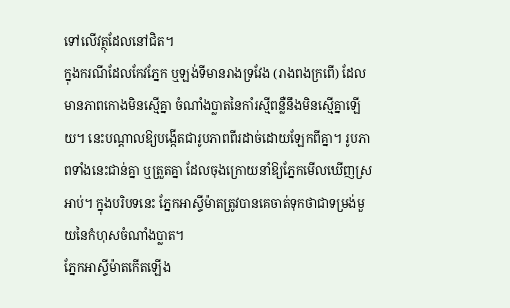ទៅលើវត្ថុដែលនៅជិត។
ក្នុងករណីដែលកែវភ្នែក ឬឡង់ទីមានរាងទ្រវែង (រាងពងក្រពើ) ដែលមានភាពកោងមិនស្មើគ្នា ចំណាំងប្លាតនៃកាំរស្មីពន្លឺនឹងមិនស្មើគ្នាឡើយ។ នេះបណ្តាលឱ្យបង្កើតជារូបភាពពីរដាច់ដោយឡែកពីគ្នា។ រូបភាពទាំងនេះជាន់គ្នា ឬត្រួតគ្នា ដែលចុងក្រោយនាំឱ្យភ្នែកមើលឃើញស្រអាប់។ ក្នុងបរិបទនេះ ភ្នែកអាស្ទីម៉ាតត្រូវបានគេចាត់ទុកថាជាទម្រង់មួយនៃកំហុសចំណាំងប្លាត។
ភ្នែកអាស្ទីម៉ាតកើតឡើង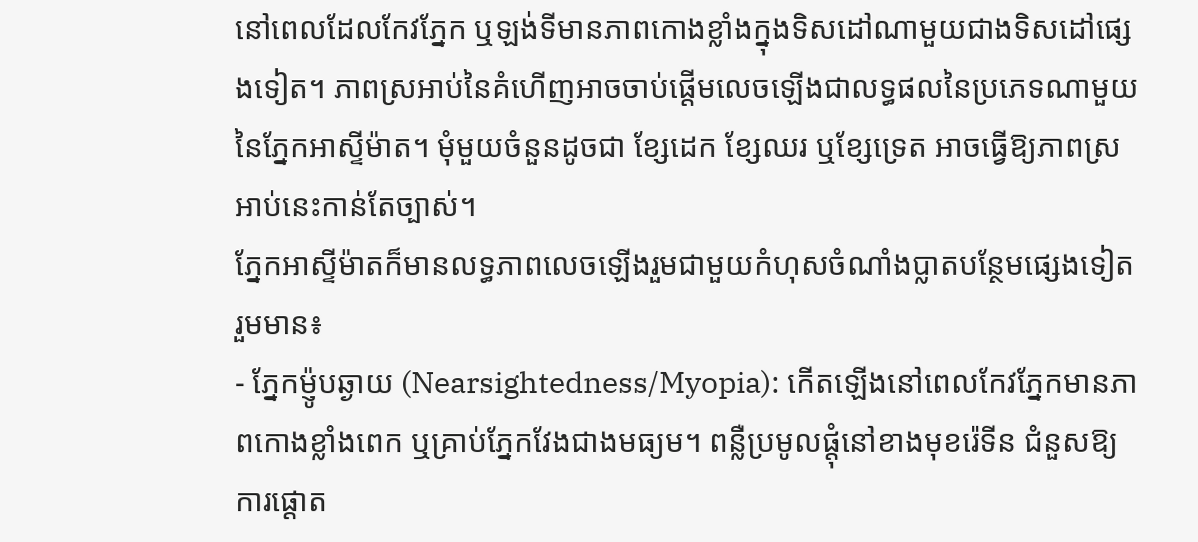នៅពេលដែលកែវភ្នែក ឬឡង់ទីមានភាពកោងខ្លាំងក្នុងទិសដៅណាមួយជាងទិសដៅផ្សេងទៀត។ ភាពស្រអាប់នៃគំហើញអាចចាប់ផ្តើមលេចឡើងជាលទ្ធផលនៃប្រភេទណាមួយនៃភ្នែកអាស្ទីម៉ាត។ មុំមួយចំនួនដូចជា ខ្សែដេក ខ្សែឈរ ឬខ្សែទ្រេត អាចធ្វើឱ្យភាពស្រអាប់នេះកាន់តែច្បាស់។
ភ្នែកអាស្ទីម៉ាតក៏មានលទ្ធភាពលេចឡើងរួមជាមួយកំហុសចំណាំងប្លាតបន្ថែមផ្សេងទៀត រួមមាន៖
- ភ្នែកម៉្ញូបឆ្ងាយ (Nearsightedness/Myopia): កើតឡើងនៅពេលកែវភ្នែកមានភាពកោងខ្លាំងពេក ឬគ្រាប់ភ្នែកវែងជាងមធ្យម។ ពន្លឺប្រមូលផ្តុំនៅខាងមុខរ៉េទីន ជំនួសឱ្យការផ្ដោត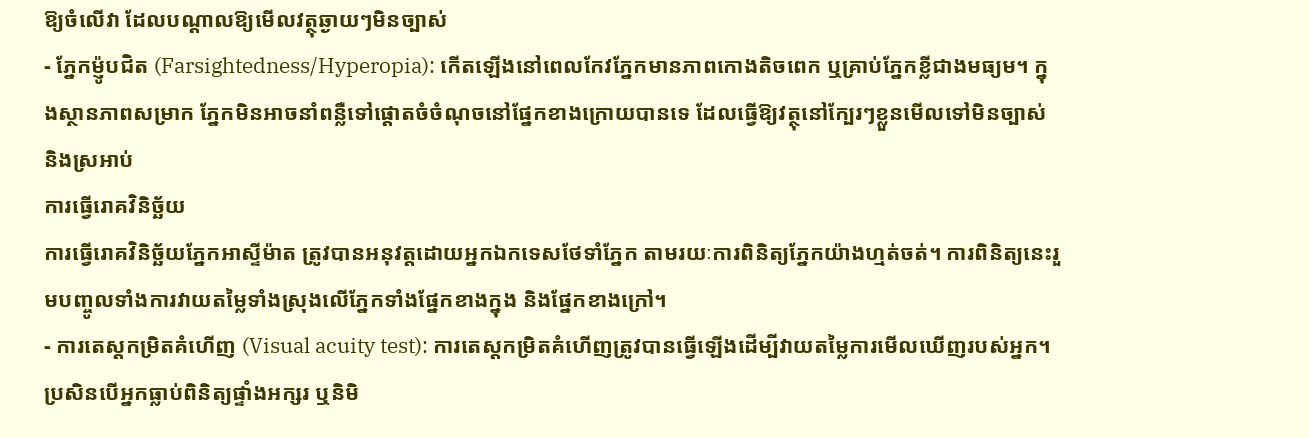ឱ្យចំលើវា ដែលបណ្តាលឱ្យមើលវត្ថុឆ្ងាយៗមិនច្បាស់
- ភ្នែកម៉្ញូបជិត (Farsightedness/Hyperopia): កើតឡើងនៅពេលកែវភ្នែកមានភាពកោងតិចពេក ឬគ្រាប់ភ្នែកខ្លីជាងមធ្យម។ ក្នុងស្ថានភាពសម្រាក ភ្នែកមិនអាចនាំពន្លឺទៅផ្ដោតចំចំណុចនៅផ្នែកខាងក្រោយបានទេ ដែលធ្វើឱ្យវត្ថុនៅក្បែរៗខ្លួនមើលទៅមិនច្បាស់ និងស្រអាប់
ការធ្វើរោគវិនិច្ឆ័យ
ការធ្វើរោគវិនិច្ឆ័យភ្នែកអាស្ទីម៉ាត ត្រូវបានអនុវត្តដោយអ្នកឯកទេសថែទាំភ្នែក តាមរយៈការពិនិត្យភ្នែកយ៉ាងហ្មត់ចត់។ ការពិនិត្យនេះរួមបញ្ចូលទាំងការវាយតម្លៃទាំងស្រុងលើភ្នែកទាំងផ្នែកខាងក្នុង និងផ្នែកខាងក្រៅ។
- ការតេស្តកម្រិតគំហើញ (Visual acuity test): ការតេស្តកម្រិតគំហើញត្រូវបានធ្វើឡើងដើម្បីវាយតម្លៃការមើលឃើញរបស់អ្នក។ ប្រសិនបើអ្នកធ្លាប់ពិនិត្យផ្ទាំងអក្សរ ឬនិមិ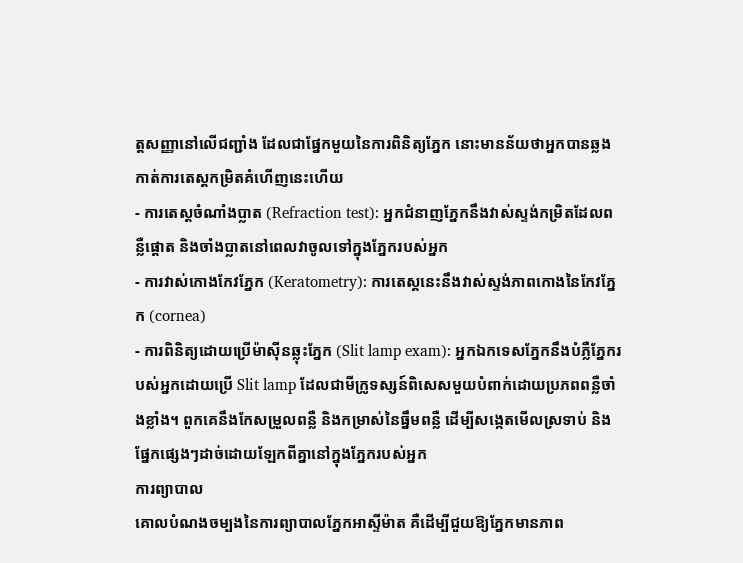ត្តសញ្ញានៅលើជញ្ជាំង ដែលជាផ្នែកមួយនៃការពិនិត្យភ្នែក នោះមានន័យថាអ្នកបានឆ្លងកាត់ការតេស្តកម្រិតគំហើញនេះហើយ
- ការតេស្តចំណាំងប្លាត (Refraction test): អ្នកជំនាញភ្នែកនឹងវាស់ស្ទង់កម្រិតដែលពន្លឺផ្ដោត និងចាំងប្លាតនៅពេលវាចូលទៅក្នុងភ្នែករបស់អ្នក
- ការវាស់កោងកែវភ្នែក (Keratometry): ការតេស្តនេះនឹងវាស់ស្ទង់ភាពកោងនៃកែវភ្នែក (cornea)
- ការពិនិត្យដោយប្រើម៉ាស៊ីនឆ្លុះភ្នែក (Slit lamp exam): អ្នកឯកទេសភ្នែកនឹងបំភ្លឺភ្នែករបស់អ្នកដោយប្រើ Slit lamp ដែលជាមីក្រូទស្សន៍ពិសេសមួយបំពាក់ដោយប្រភពពន្លឺចាំងខ្លាំង។ ពួកគេនឹងកែសម្រួលពន្លឺ និងកម្រាស់នៃធ្នឹមពន្លឺ ដើម្បីសង្កេតមើលស្រទាប់ និងផ្នែកផ្សេងៗដាច់ដោយឡែកពីគ្នានៅក្នុងភ្នែករបស់អ្នក
ការព្យាបាល
គោលបំណងចម្បងនៃការព្យាបាលភ្នែកអាស្ទីម៉ាត គឺដើម្បីជួយឱ្យភ្នែកមានភាព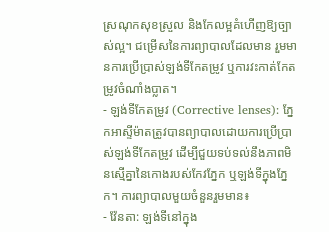ស្រណុកសុខស្រួល និងកែលម្អគំហើញឱ្យច្បាស់ល្អ។ ជម្រើសនៃការព្យាបាលដែលមាន រួមមានការប្រើប្រាស់ឡង់ទីកែតម្រូវ ឬការវះកាត់កែតម្រូវចំណាំងប្លាត។
- ឡង់ទីកែតម្រូវ (Corrective lenses): ភ្នែកអាស្ទីម៉ាតត្រូវបានព្យាបាលដោយការប្រើប្រាស់ឡង់ទីកែតម្រូវ ដើម្បីជួយទប់ទល់នឹងភាពមិនស្មើគ្នានៃកោងរបស់កែវភ្នែក ឬឡង់ទីក្នុងភ្នែក។ ការព្យាបាលមួយចំនួនរួមមាន៖
- វ៉ែនតា: ឡង់ទីនៅក្នុង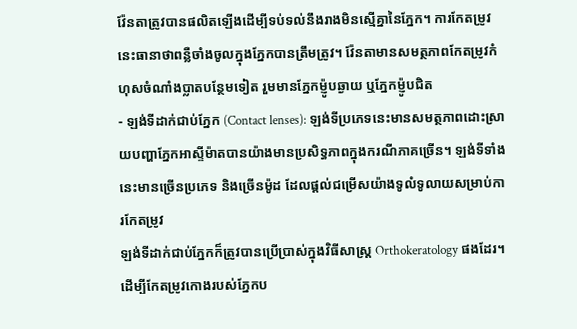វ៉ែនតាត្រូវបានផលិតឡើងដើម្បីទប់ទល់នឹងរាងមិនស្មើគ្នានៃភ្នែក។ ការកែតម្រូវនេះធានាថាពន្លឺចាំងចូលក្នុងភ្នែកបានត្រឹមត្រូវ។ វ៉ែនតាមានសមត្ថភាពកែតម្រូវកំហុសចំណាំងប្លាតបន្ថែមទៀត រួមមានភ្នែកម៉្ញូបឆ្ងាយ ឬភ្នែកម៉្ញូបជិត
- ឡង់ទីដាក់ជាប់ភ្នែក (Contact lenses): ឡង់ទីប្រភេទនេះមានសមត្ថភាពដោះស្រាយបញ្ហាភ្នែកអាស្ទីម៉ាតបានយ៉ាងមានប្រសិទ្ធភាពក្នុងករណីភាគច្រើន។ ឡង់ទីទាំងនេះមានច្រើនប្រភេទ និងច្រើនម៉ូដ ដែលផ្តល់ជម្រើសយ៉ាងទូលំទូលាយសម្រាប់ការកែតម្រូវ
ឡង់ទីដាក់ជាប់ភ្នែកក៏ត្រូវបានប្រើប្រាស់ក្នុងវិធីសាស្ត្រ Orthokeratology ផងដែរ។ ដើម្បីកែតម្រូវកោងរបស់ភ្នែកប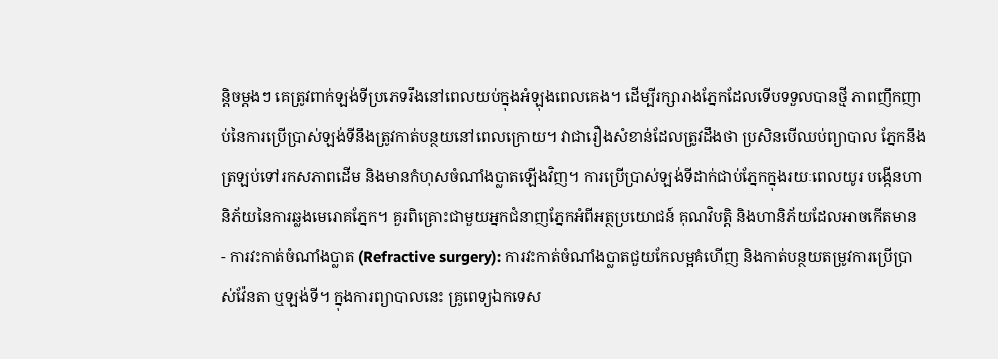ន្តិចម្តងៗ គេត្រូវពាក់ឡង់ទីប្រភេទរឹងនៅពេលយប់ក្នុងអំឡុងពេលគេង។ ដើម្បីរក្សារាងភ្នែកដែលទើបទទួលបានថ្មី ភាពញឹកញាប់នៃការប្រើប្រាស់ឡង់ទីនឹងត្រូវកាត់បន្ថយនៅពេលក្រោយ។ វាជារឿងសំខាន់ដែលត្រូវដឹងថា ប្រសិនបើឈប់ព្យាបាល ភ្នែកនឹងត្រឡប់ទៅរកសភាពដើម និងមានកំហុសចំណាំងប្លាតឡើងវិញ។ ការប្រើប្រាស់ឡង់ទីដាក់ជាប់ភ្នែកក្នុងរយៈពេលយូរ បង្កើនហានិភ័យនៃការឆ្លងមេរោគភ្នែក។ គួរពិគ្រោះជាមួយអ្នកជំនាញភ្នែកអំពីអត្ថប្រយោជន៍ គុណវិបត្តិ និងហានិភ័យដែលអាចកើតមាន
- ការវះកាត់ចំណាំងប្លាត (Refractive surgery): ការវះកាត់ចំណាំងប្លាតជួយកែលម្អគំហើញ និងកាត់បន្ថយតម្រូវការប្រើប្រាស់វ៉ែនតា ឬឡង់ទី។ ក្នុងការព្យាបាលនេះ គ្រូពេទ្យឯកទេស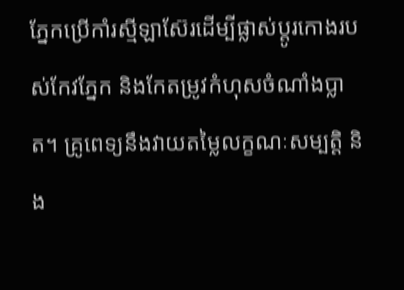ភ្នែកប្រើកាំរស្មីឡាស៊ែរដើម្បីផ្លាស់ប្តូរកោងរបស់កែវភ្នែក និងកែតម្រូវកំហុសចំណាំងប្លាត។ គ្រូពេទ្យនឹងវាយតម្លៃលក្ខណៈសម្បត្តិ និង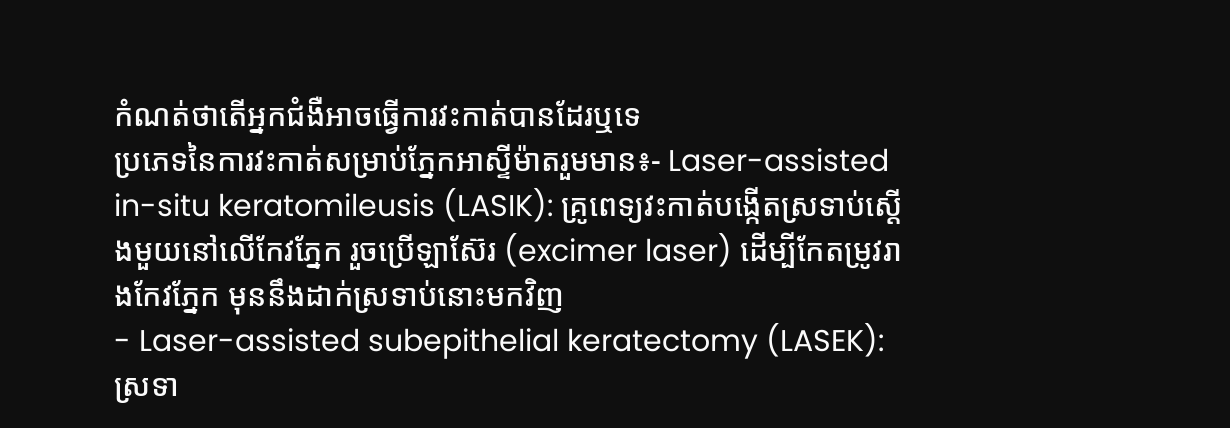កំណត់ថាតើអ្នកជំងឺអាចធ្វើការវះកាត់បានដែរឬទេ
ប្រភេទនៃការវះកាត់សម្រាប់ភ្នែកអាស្ទីម៉ាតរួមមាន៖- Laser-assisted in-situ keratomileusis (LASIK): គ្រូពេទ្យវះកាត់បង្កើតស្រទាប់ស្ដើងមួយនៅលើកែវភ្នែក រួចប្រើឡាស៊ែរ (excimer laser) ដើម្បីកែតម្រូវរាងកែវភ្នែក មុននឹងដាក់ស្រទាប់នោះមកវិញ
- Laser-assisted subepithelial keratectomy (LASEK): ស្រទា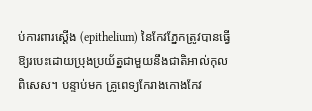ប់ការពារស្តើង (epithelium) នៃកែវភ្នែកត្រូវបានធ្វើឱ្យរបេះដោយប្រុងប្រយ័ត្នជាមួយនឹងជាតិអាល់កុលពិសេស។ បន្ទាប់មក គ្រូពេទ្យកែរាងកោងកែវ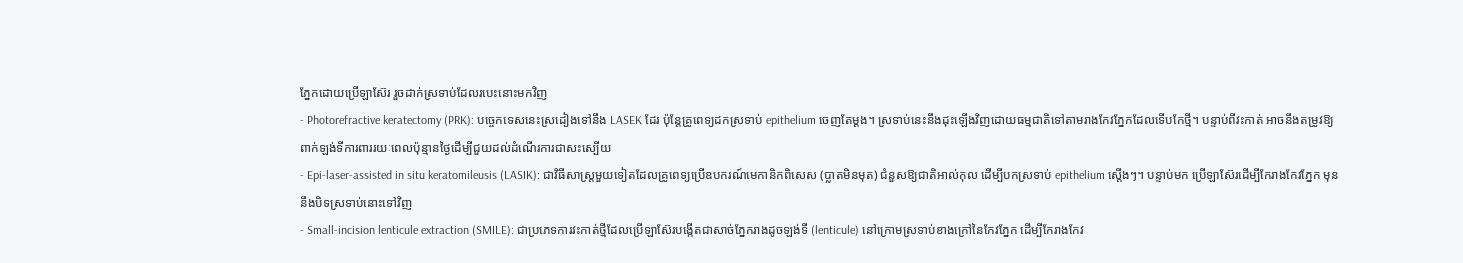ភ្នែកដោយប្រើឡាស៊ែរ រួចដាក់ស្រទាប់ដែលរបេះនោះមកវិញ
- Photorefractive keratectomy (PRK): បច្ចេកទេសនេះស្រដៀងទៅនឹង LASEK ដែរ ប៉ុន្តែគ្រូពេទ្យដកស្រទាប់ epithelium ចេញតែម្តង។ ស្រទាប់នេះនឹងដុះឡើងវិញដោយធម្មជាតិទៅតាមរាងកែវភ្នែកដែលទើបកែថ្មី។ បន្ទាប់ពីវះកាត់ អាចនឹងតម្រូវឱ្យពាក់ឡង់ទីការពាររយៈពេលប៉ុន្មានថ្ងៃដើម្បីជួយដល់ដំណើរការជាសះស្បើយ
- Epi-laser-assisted in situ keratomileusis (LASIK): ជាវិធីសាស្ត្រមួយទៀតដែលគ្រូពេទ្យប្រើឧបករណ៍មេកានិកពិសេស (ប្លាតមិនមុត) ជំនួសឱ្យជាតិអាល់កុល ដើម្បីបកស្រទាប់ epithelium ស្តើងៗ។ បន្ទាប់មក ប្រើឡាស៊ែរដើម្បីកែរាងកែវភ្នែក មុននឹងបិទស្រទាប់នោះទៅវិញ
- Small-incision lenticule extraction (SMILE): ជាប្រភេទការវះកាត់ថ្មីដែលប្រើឡាស៊ែរបង្កើតជាសាច់ភ្នែករាងដូចឡង់ទី (lenticule) នៅក្រោមស្រទាប់ខាងក្រៅនៃកែវភ្នែក ដើម្បីកែរាងកែវ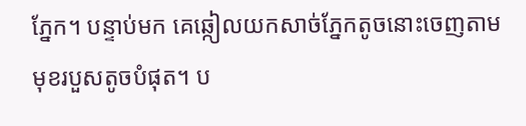ភ្នែក។ បន្ទាប់មក គេឆ្កៀលយកសាច់ភ្នែកតូចនោះចេញតាមមុខរបួសតូចបំផុត។ ប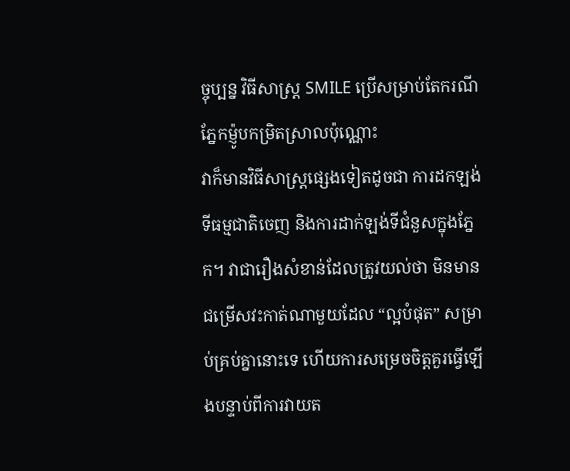ច្ចុប្បន្ន វិធីសាស្ត្រ SMILE ប្រើសម្រាប់តែករណីភ្នែកម៉្ញូបកម្រិតស្រាលប៉ុណ្ណោះ
វាក៏មានវិធីសាស្ត្រផ្សេងទៀតដូចជា ការដកឡង់ទីធម្មជាតិចេញ និងការដាក់ឡង់ទីជំនួសក្នុងភ្នែក។ វាជារឿងសំខាន់ដែលត្រូវយល់ថា មិនមានជម្រើសវះកាត់ណាមួយដែល “ល្អបំផុត” សម្រាប់គ្រប់គ្នានោះទេ ហើយការសម្រេចចិត្តគួរធ្វើឡើងបន្ទាប់ពីការវាយត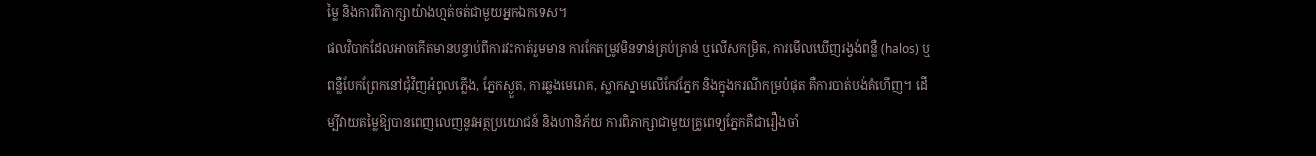ម្លៃ និងការពិភាក្សាយ៉ាងហ្មត់ចត់ជាមួយអ្នកឯកទេស។
ផលវិបាកដែលអាចកើតមានបន្ទាប់ពីការវះកាត់រួមមាន ការកែតម្រូវមិនទាន់គ្រប់គ្រាន់ ឬលើសកម្រិត, ការមើលឃើញរង្វង់ពន្លឺ (halos) ឬពន្លឺបែកព្រែកនៅជុំវិញអំពូលភ្លើង, ភ្នែកស្ងួត, ការឆ្លងមេរោគ, ស្លាកស្នាមលើកែវភ្នែក និងក្នុងករណីកម្របំផុត គឺការបាត់បង់គំហើញ។ ដើម្បីវាយតម្លៃឱ្យបានពេញលេញនូវអត្ថប្រយោជន៍ និងហានិភ័យ ការពិភាក្សាជាមួយគ្រូពេទ្យភ្នែកគឺជារឿងចាំ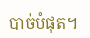បាច់បំផុត។